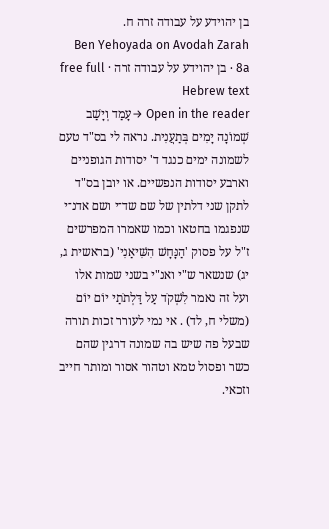בן יהוידע על עבודה זרה ח.
Ben Yehoyada on Avodah Zarah 8a · בן יהוידע על עבודה זרה · free full Hebrew text
Open in the reader →עָמַד וְיָשַׁב שְׁמוֹנָה יָמִים בְּתַעֲנִית. נראה לי בס"ד טעם לשמונה ימים כנגד ד' יסודות הגופניים וארבע יסודות הנפשיים. או יובן בס"ד לתקן שני דלתין של שם שד־י ושם אדנ־י שנפגמו בחטאו וכמו שאמרו המפרשים ז"ל על פסוק 'הַנָּחָשׁ הִשִּׁיאַנִי' (בראשית ג, יג) שנשאר ש"י ואנ"י בשני שמות אלו ועל זה נאמר לִשְׁקֹד עַל דַּלְתֹתַי יוֹם יוֹם (משלי ח, לד) . אי נמי לעורר זכות תורה שבעל פה שיש בה שמונה דרגין שהם כשר ופסול טמא וטהור אסור ומותר חייב וזכאי.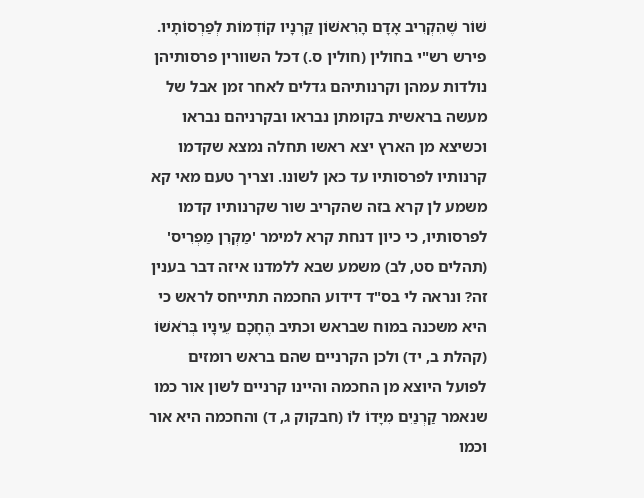שׁוֹר שֶׁהִקְרִיב אָדָם הָרִאשׁוֹן קַּרְנָיו קוֹדְמוֹת לְפַרְסוֹתָיו. פירש רש"י בחולין (חולין ס.) דכל השוורין פרסותיהן נולדות עמהן וקרנותיהם גדלים לאחר זמן אבל של מעשה בראשית בקומתן נבראו ובקרניהם נבראו וכשיצא מן הארץ יצא ראשו תחלה נמצא שקדמו קרנותיו לפרסותיו עד כאן לשונו. וצריך טעם מאי קא משמע לן קרא בזה שהקריב שור שקרנותיו קדמו לפרסותיו, כי כיון דנחת קרא למימר 'מַקְרִן מַפְרִיס' (תהלים סט, לב) משמע שבא ללמדנו איזה דבר בענין זה? ונראה לי בס"ד דידוע החכמה תתייחס לראש כי היא משכנה במוח שבראש וכתיב הֶחָכָם עֵינָיו בְּרֹאשׁוֹ (קהלת ב, יד) ולכן הקרניים שהם בראש רומזים לפועל היוצא מן החכמה והיינו קרניים לשון אור כמו שנאמר קַרְנַיִם מִיָּדוֹ לוֹ (חבקוק ג, ד) והחכמה היא אור וכמו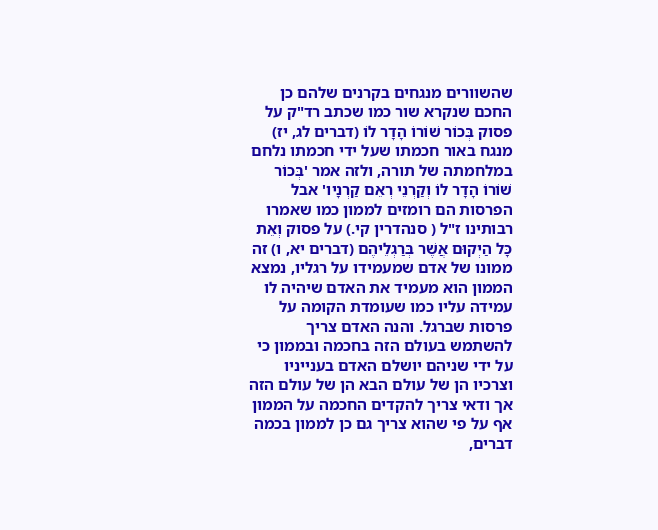שהשוורים מנגחים בקרנים שלהם כן החכם שנקרא שור כמו שכתב רד"ק על פסוק בְּכוֹר שׁוֹרוֹ הָדָר לוֹ (דברים לג, יז) מנגח באור חכמתו שעל ידי חכמתו נלחם במלחמתה של תורה, ולזה אמר 'בְּכוֹר שׁוֹרוֹ הָדָר לוֹ וְקַרְנֵי רְאֵם קַרְנָיו' אבל הפרסות הם רומזים לממון כמו שאמרו רבותינו ז"ל ( סנהדרין קי.) על פסוק וְאֵת כָּל הַיְקוּם אֲשֶׁר בְּרַגְלֵיהֶם (דברים יא, ו) זה ממונו של אדם שמעמידו על רגליו, נמצא הממון הוא מעמיד את האדם שיהיה לו עמידה עליו כמו שעומדת הקומה על פרסות שברגל. והנה האדם צריך להשתמש בעולם הזה בחכמה ובממון כי על ידי שניהם יושלם האדם בענייניו וצרכיו הן של עולם הבא הן של עולם הזה אך ודאי צריך להקדים החכמה על הממון אף על פי שהוא צריך גם כן לממון בכמה דברים,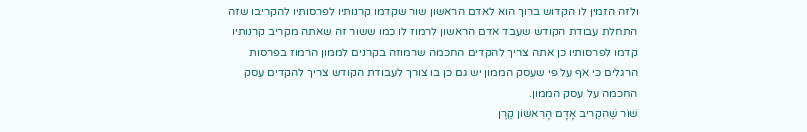ולזה הזמין לו הקדוש ברוך הוא לאדם הראשון שור שקדמו קרנותיו לפרסותיו להקריבו שזה התחלת עבודת הקודש שעבד אדם הראשון לרמוז לו כמו ששור זה שאתה מקריב קרנותיו קדמו לפרסותיו כן אתה צריך להקדים החכמה שרמוזה בקרנים לממון הרמוז בפרסות הרגלים כי אף על פי שעסק הממון יש גם כן בו צורך לעבודת הקודש צריך להקדים עסק החכמה על עסק הממון.
שׁוֹר שֶׁהִקְרִיב אָדָם הָרִאשׁוֹן קֶרֶן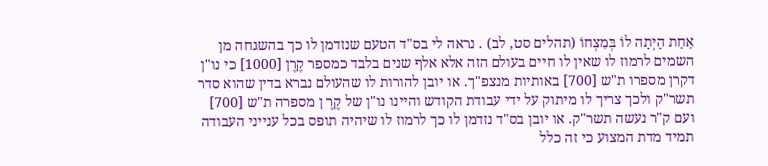אַחַת הָיְתָה לוֹ בְּמִצְחוֹ (תהלים סט, לב) . נראה לי בס"ד הטעם שנזדמן לו כך בהשגחה מן השמים לרמוז לו שאין לו חיים בעולם הזה אלא אלף שנים בלבד כמספר קֶרֶן [1000] כי נו"ן דקרן מספרו ת"ש [700] באותיות מנצפ"ך. או יובן להורות לו שהעולם נברא בדין שהוא סדר תשר"ק ולכך צריך לו מיתוק על ידי עבודת הקודש והיינו נו"ן של קֶרֶ ן מספרה ת"ש [700] ועם ק"ר נעשה תשר"ק. או יובן בס"ד נזדמן לו כך לרמוז לו שיהיה תופס בכל ענייני העבודה תמיד מדת המצוע כי זה כלל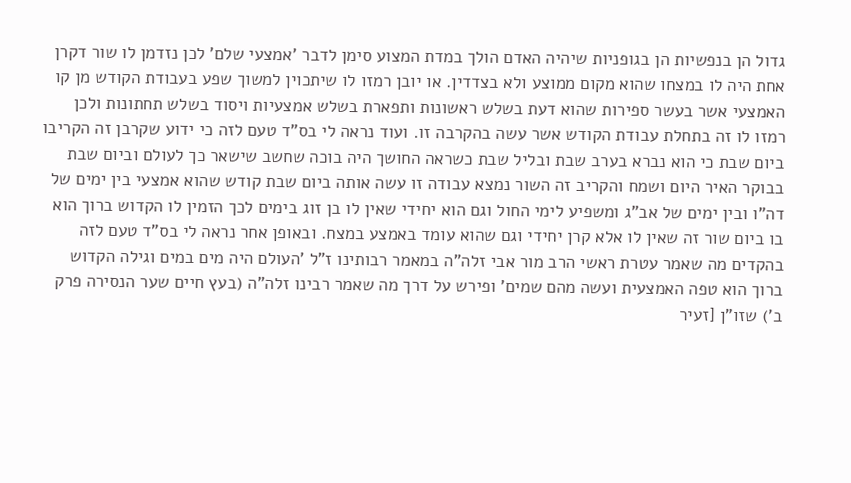גדול הן בנפשיות הן בגופניות שיהיה האדם הולך במדת המצוע סימן לדבר 'אמצעי שלם' לכן נזדמן לו שור דקרן אחת היה לו במצחו שהוא מקום ממוצע ולא בצדדין. או יובן רמזו לו שיתכוין למשוך שפע בעבודת הקודש מן קו האמצעי אשר בעשר ספירות שהוא דעת בשלש ראשונות ותפארת בשלש אמצעיות ויסוד בשלש תחתונות ולכן רמזו לו זה בתחלת עבודת הקודש אשר עשה בהקרבה זו. ועוד נראה לי בס"ד טעם לזה כי ידוע שקרבן זה הקריבו ביום שבת כי הוא נברא בערב שבת ובליל שבת כשראה החושך היה בוכה שחשב שישאר כך לעולם וביום שבת בבוקר האיר היום ושמח והקריב זה השור נמצא עבודה זו עשה אותה ביום שבת קודש שהוא אמצעי בין ימים של דה"ו ובין ימים של אב"ג ומשפיע לימי החול וגם הוא יחידי שאין לו בן זוג בימים לכך הזמין לו הקדוש ברוך הוא בו ביום שור זה שאין לו אלא קרן יחידי וגם שהוא עומד באמצע במצח. ובאופן אחר נראה לי בס"ד טעם לזה בהקדים מה שאמר עטרת ראשי הרב מור אבי זלה"ה במאמר רבותינו ז"ל 'העולם היה מים במים וגילה הקדוש ברוך הוא טפה האמצעית ועשה מהם שמים' ופירש על דרך מה שאמר רבינו זלה"ה (בעץ חיים שער הנסירה פרק ב') שזו"ן [זעיר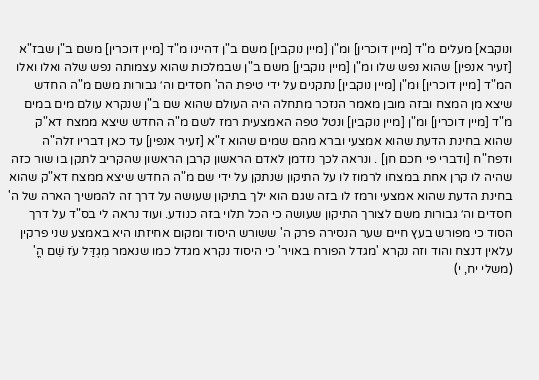ונוקבא] מעלים מ"ד [מיין דוכרין] ומ"ן [מיין נוקבין] משם ב"ן דהיינו מ"ד [מיין דוכרין] משם ב"ן שבז"א [זעיר אנפין] שהוא נפש שלו ומ"ן [מיין נוקבין] משם ב"ן שבמלכות שהוא עצמותה נפש שלה ואלו ואלו המ"ד [מיין דוכרין] ומ"ן [מיין נוקבין] נתקנים על ידי טיפת הה' חסדים וה׳ גבורות משם מ"ה החדש שיצא מן המצח ובזה מובן מאמר הנזכר מתחלה היה העולם שהוא שם ב"ן שנקרא עולם מים במים מ"ד [מיין דוכרין] ומ"ן [מיין נוקבין] ונטל טפה האמצעית רמז לשם מ"ה החדש שיצא ממצח דא"ק שהוא בחינת הדעת שהוא אמצעי וברא מהם שמים שהוא ז"א [זעיר אנפין] עד כאן דבריו זלה"ה ודפח"ח [ודברי פי חכם חן] . ונראה לכך נזדמן לאדם הראשון קרבן הראשון שהקריב לתקן בו שור כזה שהיה לו קרן אחת במצחו לרמוז לו על התיקון שנתקן על ידי שם מ"ה החדש שיצא ממצח דא"ק שהוא בחינת הדעת שהוא אמצעי ורמז לו בזה שגם הוא ילך בתיקון שעושה על דרך זה להמשיך הארה של ה' חסדים וה׳ גבורות משם לצורך התיקון שעושה כי הכל תלוי בזה כנודע. ועוד נראה לי בס"ד על דרך הסוד כי מפורש בעץ חיים שער הנסירה פרק ה' ששורש היסוד ומקום אחיזתו היא באמצע שני פרקין עלאין דנצח והוד וזה נקרא 'מגדל הפורח באויר' כי היסוד נקרא מגדל כמו שנאמר מִגְדַּל עֹז שֵׁם הֳ' (משלי יח, י)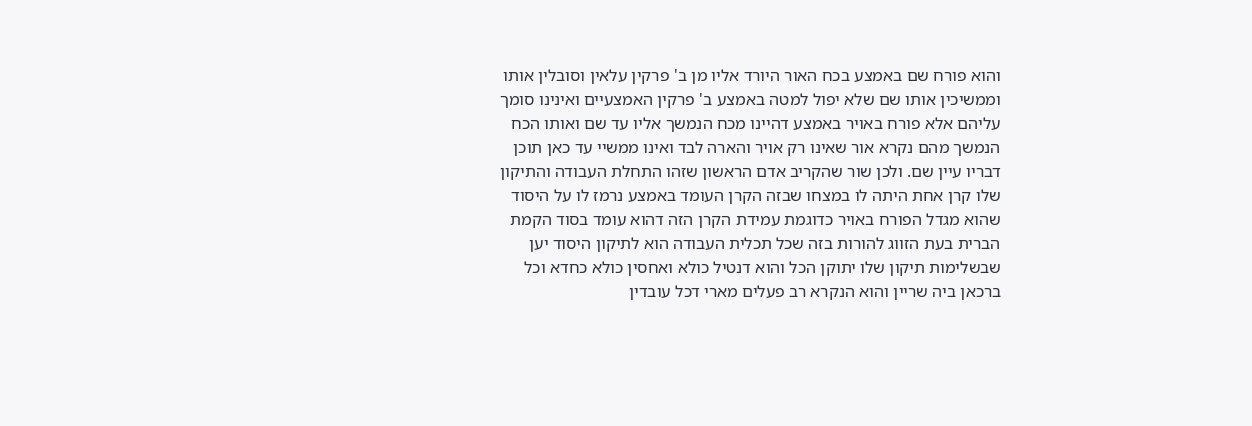והוא פורח שם באמצע בכח האור היורד אליו מן ב' פרקין עלאין וסובלין אותו וממשיכין אותו שם שלא יפול למטה באמצע ב' פרקין האמצעיים ואינינו סומך עליהם אלא פורח באויר באמצע דהיינו מכח הנמשך אליו עד שם ואותו הכח הנמשך מהם נקרא אור שאינו רק אויר והארה לבד ואינו ממשיי עד כאן תוכן דבריו עיין שם. ולכן שור שהקריב אדם הראשון שזהו התחלת העבודה והתיקון שלו קרן אחת היתה לו במצחו שבזה הקרן העומד באמצע נרמז לו על היסוד שהוא מגדל הפורח באויר כדוגמת עמידת הקרן הזה דהוא עומד בסוד הקמת הברית בעת הזווג להורות בזה שכל תכלית העבודה הוא לתיקון היסוד יען שבשלימות תיקון שלו יתוקן הכל והוא דנטיל כולא ואחסין כולא כחדא וכל ברכאן ביה שריין והוא הנקרא רב פעלים מארי דכל עובדין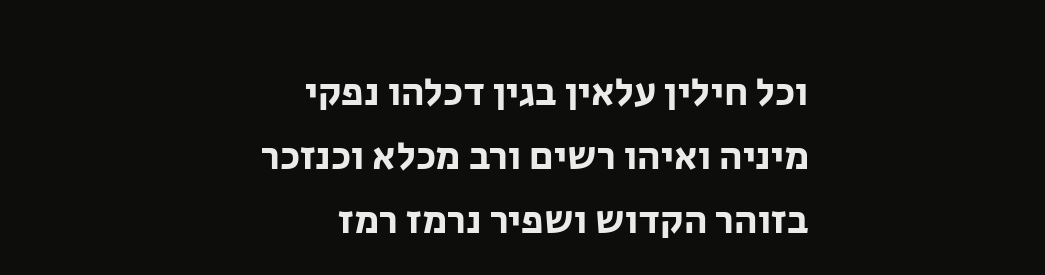וכל חילין עלאין בגין דכלהו נפקי מיניה ואיהו רשים ורב מכלא וכנזכר בזוהר הקדוש ושפיר נרמז רמז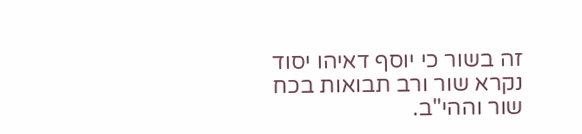זה בשור כי יוסף דאיהו יסוד נקרא שור ורב תבואות בכח שור וההי"ב.